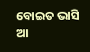ବୋଇତ ଭାସି ଆ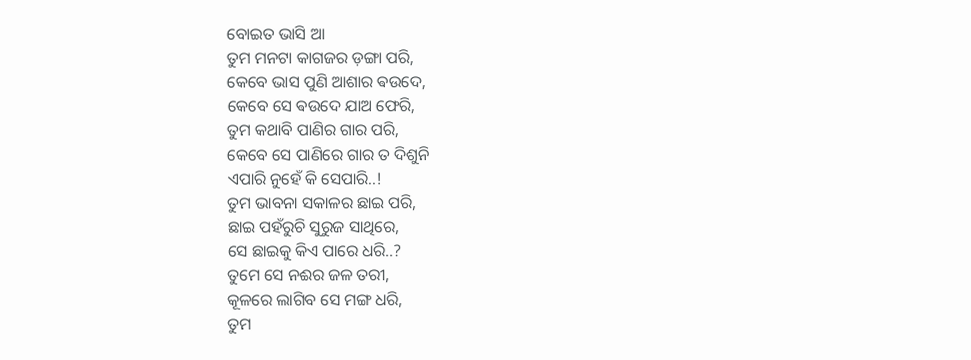ବୋଇତ ଭାସି ଆ
ତୁମ ମନଟା କାଗଜର ଡ଼ଙ୍ଗା ପରି,
କେବେ ଭାସ ପୁଣି ଆଶାର ଵଉଦେ,
କେବେ ସେ ଵଉଦେ ଯାଅ ଫେରି,
ତୁମ କଥାବି ପାଣିର ଗାର ପରି,
କେବେ ସେ ପାଣିରେ ଗାର ତ ଦିଶୁନି
ଏପାରି ନୁହେଁ କି ସେପାରି..!
ତୁମ ଭାବନା ସକାଳର ଛାଇ ପରି,
ଛାଇ ପହଁରୁଚି ସୁରୁଜ ସାଥିରେ,
ସେ ଛାଇକୁ କିଏ ପାରେ ଧରି..?
ତୁମେ ସେ ନଈର ଜଳ ତରୀ,
କୂଳରେ ଲାଗିବ ସେ ମଙ୍ଗ ଧରି,
ତୁମ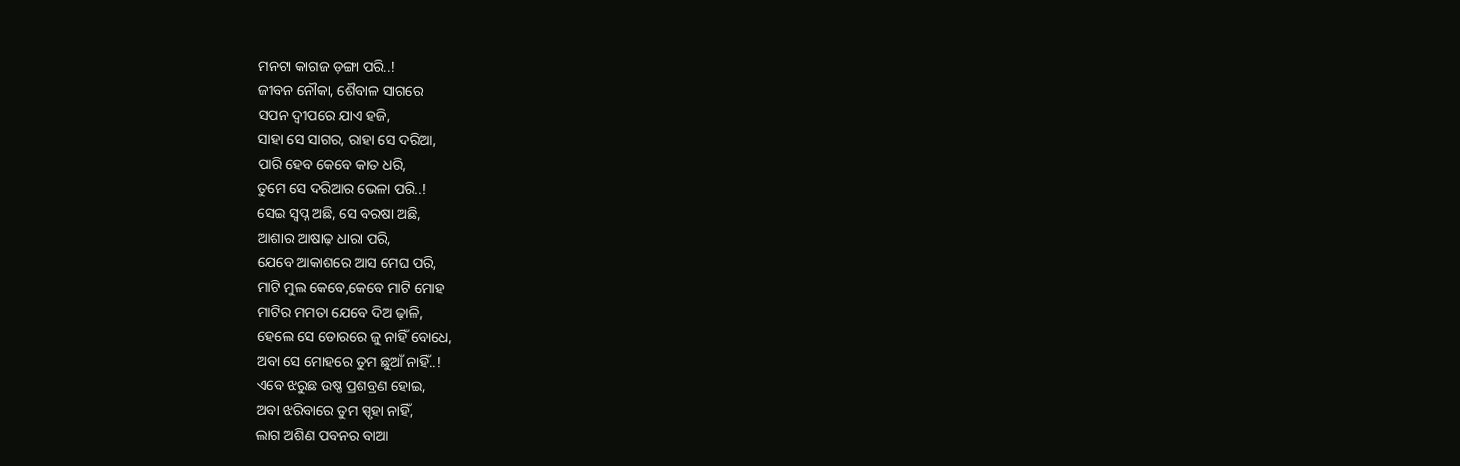ମନଟା କାଗଜ ଡ଼ଙ୍ଗା ପରି..!
ଜୀବନ ନୌକା, ଶୈବାଳ ସାଗରେ
ସପନ ଦ୍ବୀପରେ ଯାଏ ହଜି,
ସାହା ସେ ସାଗର, ରାହା ସେ ଦରିଆ,
ପାରି ହେବ କେବେ କାତ ଧରି,
ତୁମେ ସେ ଦରିଆର ଭେଳା ପରି..!
ସେଇ ସ୍ବପ୍ନ ଅଛି, ସେ ବରଷା ଅଛି,
ଆଶାର ଆଷାଢ଼ ଧାରା ପରି,
ଯେବେ ଆକାଶରେ ଆସ ମେଘ ପରି,
ମାଟି ମୁଲ କେବେ,କେବେ ମାଟି ମୋହ
ମାଟିର ମମତା ଯେବେ ଦିଅ ଢ଼ାଳି,
ହେଲେ ସେ ଡୋରରେ ଜୁ ନାହିଁ ବୋଧେ,
ଅବା ସେ ମୋହରେ ତୁମ ଛୁଆଁ ନାହିଁ..!
ଏବେ ଝରୁଛ ଉଷ୍ଣ ପ୍ରଶବ୍ରଣ ହୋଇ,
ଅବା ଝରିବାରେ ତୁମ ସ୍ପୃହା ନାହିଁ,
ଲାଗ ଅଶିଣ ପବନର ବାଆ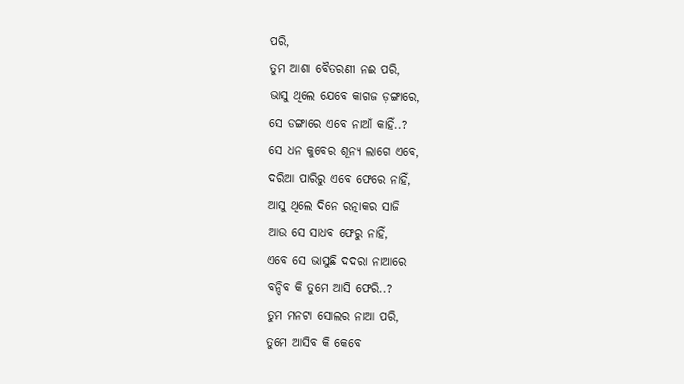ପରି,
ତୁମ ଆଶା ବୈତରଣୀ ନଈ ପରି,
ଭାସୁ ଥିଲେ ଯେବେ କାଗଜ ଡ଼ଙ୍ଗାରେ,
ସେ ଡଙ୍ଗାରେ ଏବେ ନାଆଁ କାହିଁ..?
ସେ ଧନ କୁବେର ଶୂନ୍ୟ ଲାଗେ ଏବେ,
ଦରିଆ ପାରିରୁ ଏବେ ଫେରେ ନାହିଁ,
ଆସୁ ଥିଲେ ଦିନେ ରତ୍ନାକର ସାଜି
ଆଉ ସେ ସାଧବ ଫେରୁ ନାହିଁ,
ଏବେ ସେ ଭାସୁଛି ଦଦରା ନାଆରେ
ବନ୍ଦିବ କି ତୁମେ ଆସି ଫେରି..?
ତୁମ ମନଟା ସୋଲର ନାଆ ପରି,
ତୁମେ ଆସିବ କି କେବେ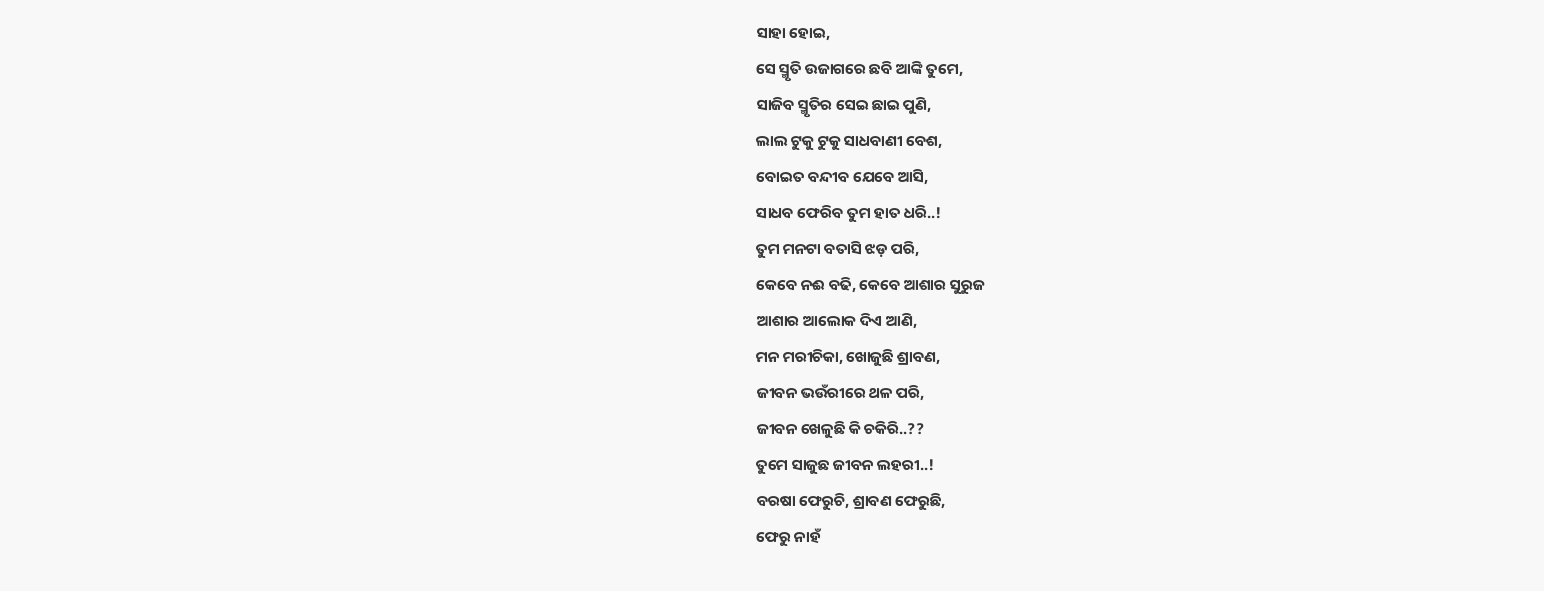ସାହା ହୋଇ,
ସେ ସ୍ମୃତି ଉଜାଗରେ ଛବି ଆଙ୍କି ତୁମେ,
ସାଜିବ ସ୍ମୃତିର ସେଇ ଛାଇ ପୁଣି,
ଲାଲ ଟୁକୁ ଟୁକୁ ସାଧବାଣୀ ବେଶ,
ବୋଇତ ବନ୍ଦୀବ ଯେବେ ଆସି,
ସାଧବ ଫେରିବ ତୁମ ହାତ ଧରି..!
ତୁମ ମନଟା ବତାସି ଝଡ଼ ପରି,
କେବେ ନଈ ବଢି, କେବେ ଆଶାର ସୁରୁଜ
ଆଶାର ଆଲୋକ ଦିଏ ଆଣି,
ମନ ମରୀଚିକା, ଖୋଜୁଛି ଶ୍ରାବଣ,
ଜୀବନ ଭଉଁରୀରେ ଥଳ ପରି,
ଜୀବନ ଖେଳୁଛି କି ଚକିରି..??
ତୁମେ ସାଜୁଛ ଜୀବନ ଲହରୀ..!
ବରଷା ଫେରୁଚି, ଶ୍ରାବଣ ଫେରୁଛି,
ଫେରୁ ନାହଁ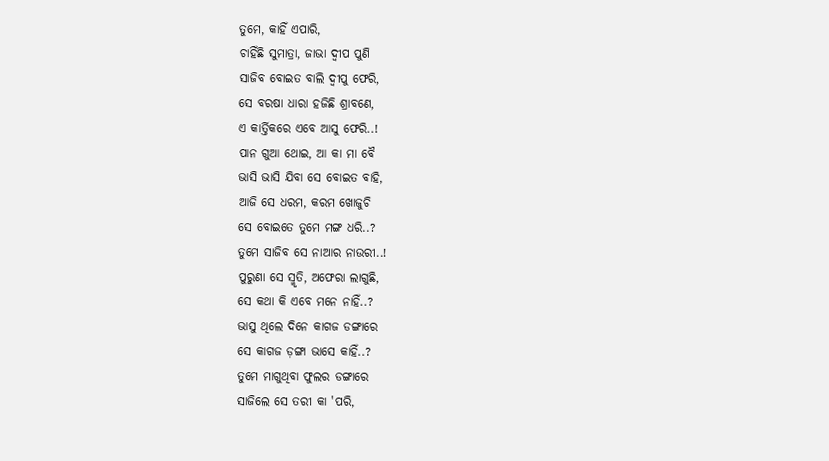ତୁମେ, କାହିଁ ଏପାରି,
ଚାହିଁଛି ସୁମାତ୍ରା, ଜାଭା ଦ୍ବୀପ ପୁଣି
ସାଜିବ ବୋଇତ ବାଲି ଦ୍ବୀପୁ ଫେରି,
ସେ ବରଷା ଧାରା ହଜିଛି ଶ୍ରାବଣେ,
ଏ କାର୍ତ୍ତିକରେ ଏବେ ଆସୁ ଫେରି..!
ପାନ ଗୁଆ ଥୋଇ, ଆ କା ମା ବୈ
ଭାସି ଭାସି ଯିବା ସେ ବୋଇତ ବାହି,
ଆଜି ସେ ଧରମ, କରମ ଖୋଜୁଚି
ସେ ବୋଇତେ ତୁମେ ମଙ୍ଗ ଧରି..?
ତୁମେ ସାଜିବ ସେ ନାଆର ନାଉରୀ..!
ପୁରୁଣା ସେ ସ୍ମୃତି, ଅଫେରା ଲାଗୁଛି,
ସେ କଥା କି ଏବେ ମନେ ନାହିଁ..?
ଭାସୁ ଥିଲେ ଦିନେ କାଗଜ ଡଙ୍ଗାରେ
ସେ କାଗଜ ଡ଼ଙ୍ଗା ଭାସେ କାହିଁ..?
ତୁମେ ମାଗୁଥିବା ଫୁଲର ଡଙ୍ଗାରେ
ସାଜିଲେ ସେ ତରୀ କା 'ପରି,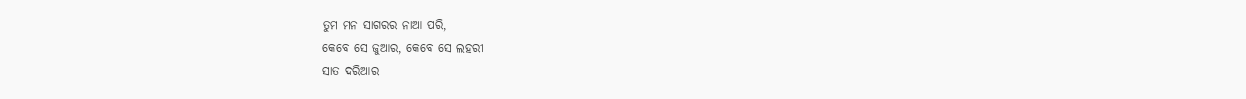ତୁମ ମନ ସାଗରର ନାଆ ପରି,
କେବେ ସେ ଜୁଆର, କେବେ ସେ ଲହରୀ
ସାତ ଦରିଆର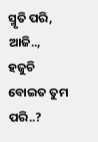ସ୍ମୃତି ପରି, ଆଜି..,
ହଜୁଚି ବୋଇତ ତୁମ ପରି..?